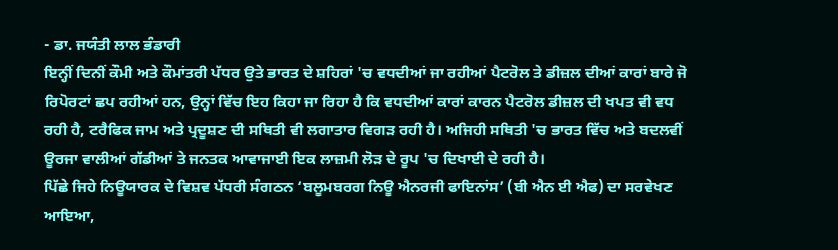- ਡਾ. ਜਯੰਤੀ ਲਾਲ ਭੰਡਾਰੀ
ਇਨ੍ਹੀਂ ਦਿਨੀਂ ਕੌਮੀ ਅਤੇ ਕੌਮਾਂਤਰੀ ਪੱਧਰ ਉਤੇ ਭਾਰਤ ਦੇ ਸ਼ਹਿਰਾਂ 'ਚ ਵਧਦੀਆਂ ਜਾ ਰਹੀਆਂ ਪੈਟਰੋਲ ਤੇ ਡੀਜ਼ਲ ਦੀਆਂ ਕਾਰਾਂ ਬਾਰੇ ਜੋ ਰਿਪੋਰਟਾਂ ਛਪ ਰਹੀਆਂ ਹਨ, ਉਨ੍ਹਾਂ ਵਿੱਚ ਇਹ ਕਿਹਾ ਜਾ ਰਿਹਾ ਹੈ ਕਿ ਵਧਦੀਆਂ ਕਾਰਾਂ ਕਾਰਨ ਪੈਟਰੋਲ ਡੀਜ਼ਲ ਦੀ ਖਪਤ ਵੀ ਵਧ ਰਹੀ ਹੈ, ਟਰੈਫਿਕ ਜਾਮ ਅਤੇ ਪ੍ਰਦੂਸ਼ਣ ਦੀ ਸਥਿਤੀ ਵੀ ਲਗਾਤਾਰ ਵਿਗੜ ਰਹੀ ਹੈ। ਅਜਿਹੀ ਸਥਿਤੀ 'ਚ ਭਾਰਤ ਵਿੱਚ ਅਤੇ ਬਦਲਵੀਂ ਊਰਜਾ ਵਾਲੀਆਂ ਗੱਡੀਆਂ ਤੇ ਜਨਤਕ ਆਵਾਜਾਈ ਇਕ ਲਾਜ਼ਮੀ ਲੋੜ ਦੇ ਰੂਪ 'ਚ ਦਿਖਾਈ ਦੇ ਰਹੀ ਹੈ।
ਪਿੱਛੇ ਜਿਹੇ ਨਿਊਯਾਰਕ ਦੇ ਵਿਸ਼ਵ ਪੱਧਰੀ ਸੰਗਠਨ ‘ਬਲੂਮਬਰਗ ਨਿਊ ਐਨਰਜੀ ਫਾਇਨਾਂਸ’ (ਬੀ ਐਨ ਈ ਐਫ) ਦਾ ਸਰਵੇਖਣ ਆਇਆ,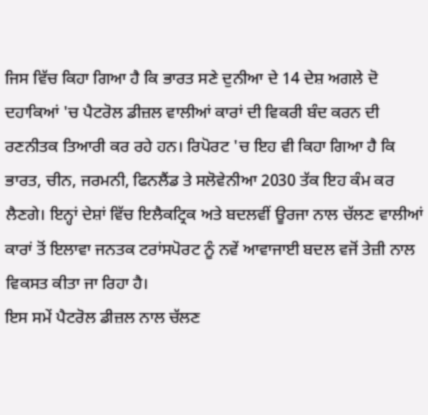ਜਿਸ ਵਿੱਚ ਕਿਹਾ ਗਿਆ ਹੈ ਕਿ ਭਾਰਤ ਸਣੇ ਦੁਨੀਆ ਦੇ 14 ਦੇਸ਼ ਅਗਲੇ ਦੋ ਦਹਾਕਿਆਂ 'ਚ ਪੈਟਰੋਲ ਡੀਜ਼ਲ ਵਾਲੀਆਂ ਕਾਰਾਂ ਦੀ ਵਿਕਰੀ ਬੰਦ ਕਰਨ ਦੀ ਰਣਨੀਤਕ ਤਿਆਰੀ ਕਰ ਰਹੇ ਹਨ। ਰਿਪੋਰਟ 'ਚ ਇਹ ਵੀ ਕਿਹਾ ਗਿਆ ਹੈ ਕਿ ਭਾਰਤ, ਚੀਨ, ਜਰਮਨੀ, ਫਿਨਲੈਂਡ ਤੇ ਸਲੋਵੇਨੀਆ 2030 ਤੱਕ ਇਹ ਕੰਮ ਕਰ ਲੈਣਗੇ। ਇਨ੍ਹਾਂ ਦੇਸ਼ਾਂ ਵਿੱਚ ਇਲੈਕਟ੍ਰਿਕ ਅਤੇ ਬਦਲਵੀਂ ਊਰਜਾ ਨਾਲ ਚੱਲਣ ਵਾਲੀਆਂ ਕਾਰਾਂ ਤੋਂ ਇਲਾਵਾ ਜਨਤਕ ਟਰਾਂਸਪੋਰਟ ਨੂੰ ਨਵੇਂ ਆਵਾਜਾਈ ਬਦਲ ਵਜੋਂ ਤੇਜ਼ੀ ਨਾਲ ਵਿਕਸਤ ਕੀਤਾ ਜਾ ਰਿਹਾ ਹੈ।
ਇਸ ਸਮੇਂ ਪੈਟਰੋਲ ਡੀਜ਼ਲ ਨਾਲ ਚੱਲਣ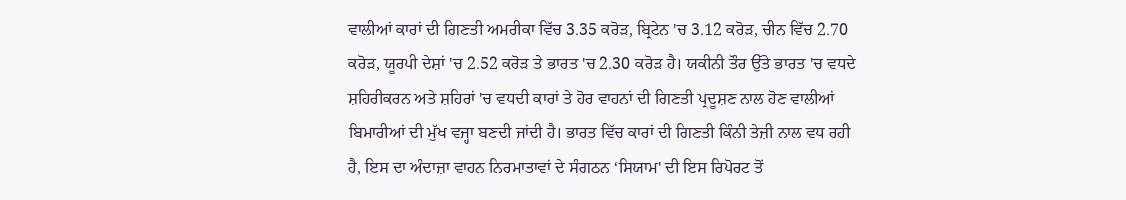ਵਾਲੀਆਂ ਕਾਰਾਂ ਦੀ ਗਿਣਤੀ ਅਮਰੀਕਾ ਵਿੱਚ 3.35 ਕਰੋੜ, ਬ੍ਰਿਟੇਨ 'ਚ 3.12 ਕਰੋੜ, ਚੀਨ ਵਿੱਚ 2.70 ਕਰੋੜ, ਯੂਰਪੀ ਦੇਸ਼ਾਂ 'ਚ 2.52 ਕਰੋੜ ਤੇ ਭਾਰਤ 'ਚ 2.30 ਕਰੋੜ ਹੈ। ਯਕੀਨੀ ਤੌਰ ਉੱਤੇ ਭਾਰਤ 'ਚ ਵਧਦੇ ਸ਼ਹਿਰੀਕਰਨ ਅਤੇ ਸ਼ਹਿਰਾਂ 'ਚ ਵਧਦੀ ਕਾਰਾਂ ਤੇ ਹੋਰ ਵਾਹਨਾਂ ਦੀ ਗਿਣਤੀ ਪ੍ਰਦੂਸ਼ਣ ਨਾਲ ਹੋਣ ਵਾਲੀਆਂ ਬਿਮਾਰੀਆਂ ਦੀ ਮੁੱਖ ਵਜ੍ਹਾ ਬਣਦੀ ਜਾਂਦੀ ਹੈ। ਭਾਰਤ ਵਿੱਚ ਕਾਰਾਂ ਦੀ ਗਿਣਤੀ ਕਿੰਨੀ ਤੇਜ਼ੀ ਨਾਲ ਵਧ ਰਹੀ ਹੈ, ਇਸ ਦਾ ਅੰਦਾਜ਼ਾ ਵਾਹਨ ਨਿਰਮਾਤਾਵਾਂ ਦੇ ਸੰਗਠਨ ‘ਸਿਯਾਮ' ਦੀ ਇਸ ਰਿਪੋਰਟ ਤੋਂ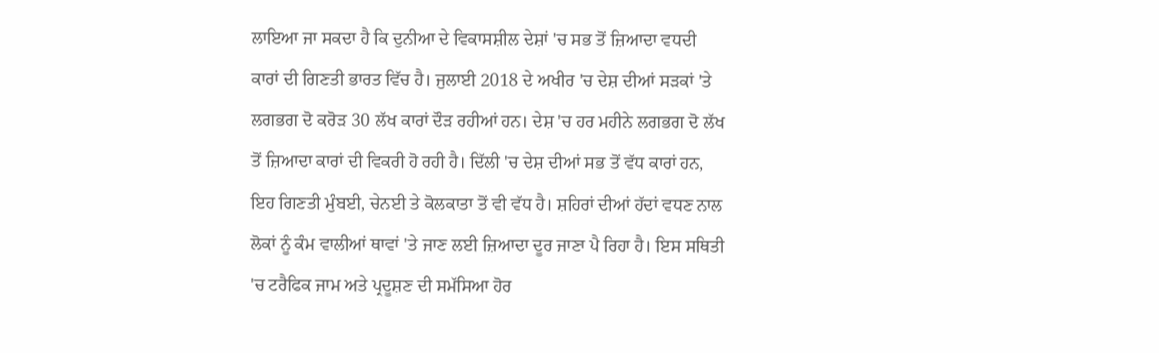ਲਾਇਆ ਜਾ ਸਕਦਾ ਹੈ ਕਿ ਦੁਨੀਆ ਦੇ ਵਿਕਾਸਸ਼ੀਲ ਦੇਸ਼ਾਂ 'ਚ ਸਭ ਤੋਂ ਜ਼ਿਆਦਾ ਵਧਦੀ ਕਾਰਾਂ ਦੀ ਗਿਣਤੀ ਭਾਰਤ ਵਿੱਚ ਹੈ। ਜੁਲਾਈ 2018 ਦੇ ਅਖੀਰ 'ਚ ਦੇਸ਼ ਦੀਆਂ ਸੜਕਾਂ 'ਤੇ ਲਗਭਗ ਦੋ ਕਰੋੜ 30 ਲੱਖ ਕਾਰਾਂ ਦੌੜ ਰਹੀਆਂ ਹਨ। ਦੇਸ਼ 'ਚ ਹਰ ਮਹੀਨੇ ਲਗਭਗ ਦੋ ਲੱਖ ਤੋਂ ਜ਼ਿਆਦਾ ਕਾਰਾਂ ਦੀ ਵਿਕਰੀ ਹੋ ਰਹੀ ਹੈ। ਦਿੱਲੀ 'ਚ ਦੇਸ਼ ਦੀਆਂ ਸਭ ਤੋਂ ਵੱਧ ਕਾਰਾਂ ਹਨ, ਇਹ ਗਿਣਤੀ ਮੁੰਬਈ, ਚੇਨਈ ਤੇ ਕੋਲਕਾਤਾ ਤੋਂ ਵੀ ਵੱਧ ਹੈ। ਸ਼ਹਿਰਾਂ ਦੀਆਂ ਹੱਦਾਂ ਵਧਣ ਨਾਲ ਲੋਕਾਂ ਨੂੰ ਕੰਮ ਵਾਲੀਆਂ ਥਾਵਾਂ 'ਤੇ ਜਾਣ ਲਈ ਜ਼ਿਆਦਾ ਦੂਰ ਜਾਣਾ ਪੈ ਰਿਹਾ ਹੈ। ਇਸ ਸਥਿਤੀ 'ਚ ਟਰੈਫਿਕ ਜਾਮ ਅਤੇ ਪ੍ਰਦੂਸ਼ਣ ਦੀ ਸਮੱਸਿਆ ਹੋਰ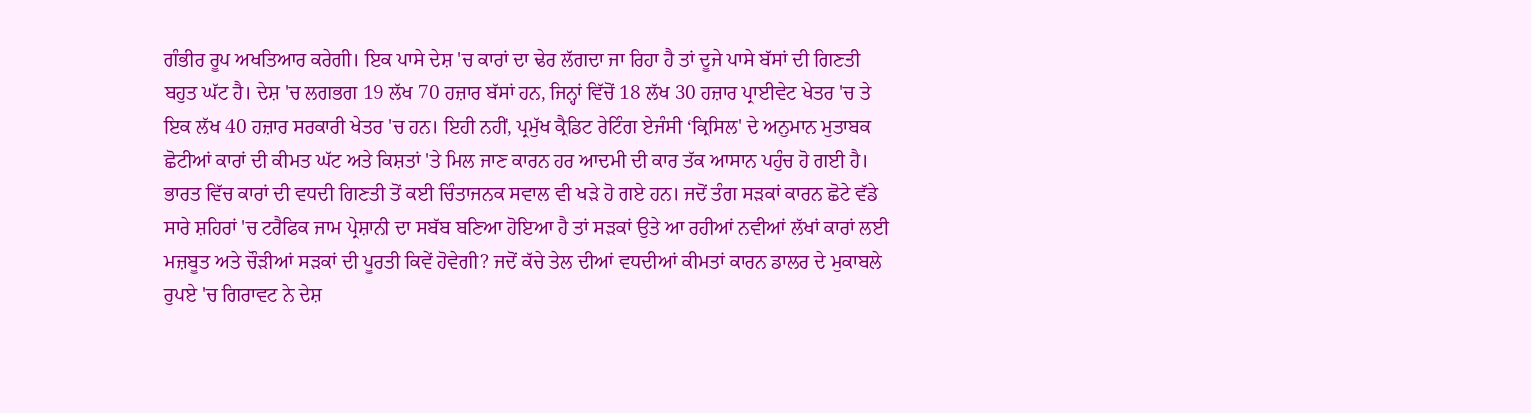ਗੰਭੀਰ ਰੂਪ ਅਖਤਿਆਰ ਕਰੇਗੀ। ਇਕ ਪਾਸੇ ਦੇਸ਼ 'ਚ ਕਾਰਾਂ ਦਾ ਢੇਰ ਲੱਗਦਾ ਜਾ ਰਿਹਾ ਹੈ ਤਾਂ ਦੂਜੇ ਪਾਸੇ ਬੱਸਾਂ ਦੀ ਗਿਣਤੀ ਬਹੁਤ ਘੱਟ ਹੈ। ਦੇਸ਼ 'ਚ ਲਗਭਗ 19 ਲੱਖ 70 ਹਜ਼ਾਰ ਬੱਸਾਂ ਹਨ, ਜਿਨ੍ਹਾਂ ਵਿੱਚੋਂ 18 ਲੱਖ 30 ਹਜ਼ਾਰ ਪ੍ਰਾਈਵੇਟ ਖੇਤਰ 'ਚ ਤੇ ਇਕ ਲੱਖ 40 ਹਜ਼ਾਰ ਸਰਕਾਰੀ ਖੇਤਰ 'ਚ ਹਨ। ਇਹੀ ਨਹੀਂ, ਪ੍ਰਮੁੱਖ ਕ੍ਰੈਡਿਟ ਰੇਟਿੰਗ ਏਜੰਸੀ ‘ਕ੍ਰਿਸਿਲ' ਦੇ ਅਨੁਮਾਨ ਮੁਤਾਬਕ ਛੋਟੀਆਂ ਕਾਰਾਂ ਦੀ ਕੀਮਤ ਘੱਟ ਅਤੇ ਕਿਸ਼ਤਾਂ 'ਤੇ ਮਿਲ ਜਾਣ ਕਾਰਨ ਹਰ ਆਦਮੀ ਦੀ ਕਾਰ ਤੱਕ ਆਸਾਨ ਪਹੁੰਚ ਹੋ ਗਈ ਹੈ।
ਭਾਰਤ ਵਿੱਚ ਕਾਰਾਂ ਦੀ ਵਧਦੀ ਗਿਣਤੀ ਤੋਂ ਕਈ ਚਿੰਤਾਜਨਕ ਸਵਾਲ ਵੀ ਖੜੇ ਹੋ ਗਏ ਹਨ। ਜਦੋਂ ਤੰਗ ਸੜਕਾਂ ਕਾਰਨ ਛੋਟੇ ਵੱਡੇ ਸਾਰੇ ਸ਼ਹਿਰਾਂ 'ਚ ਟਰੈਫਿਕ ਜਾਮ ਪ੍ਰੇਸ਼ਾਨੀ ਦਾ ਸਬੱਬ ਬਣਿਆ ਹੋਇਆ ਹੈ ਤਾਂ ਸੜਕਾਂ ਉਤੇ ਆ ਰਹੀਆਂ ਨਵੀਆਂ ਲੱਖਾਂ ਕਾਰਾਂ ਲਈ ਮਜ਼ਬੂਤ ਅਤੇ ਚੌੜੀਆਂ ਸੜਕਾਂ ਦੀ ਪੂਰਤੀ ਕਿਵੇਂ ਹੋਵੇਗੀ? ਜਦੋਂ ਕੱਚੇ ਤੇਲ ਦੀਆਂ ਵਧਦੀਆਂ ਕੀਮਤਾਂ ਕਾਰਨ ਡਾਲਰ ਦੇ ਮੁਕਾਬਲੇ ਰੁਪਏ 'ਚ ਗਿਰਾਵਟ ਨੇ ਦੇਸ਼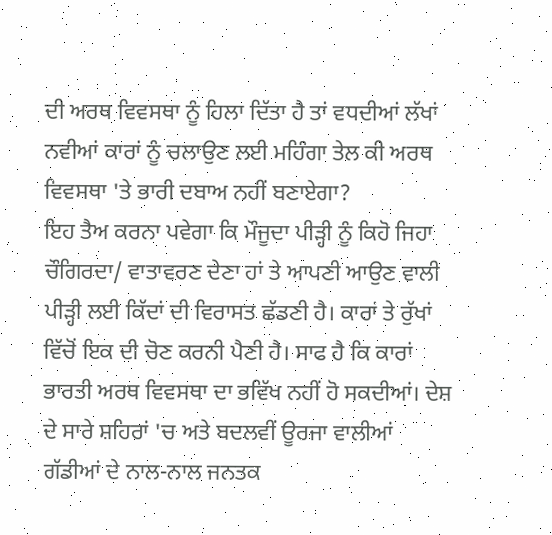ਦੀ ਅਰਥ ਵਿਵਸਥਾ ਨੂੰ ਹਿਲਾ ਦਿੱਤਾ ਹੈ ਤਾਂ ਵਧਦੀਆਂ ਲੱਖਾਂ ਨਵੀਆਂ ਕਾਰਾਂ ਨੂੰ ਚਲਾਉਣ ਲਈ ਮਹਿੰਗਾ ਤੇਲ ਕੀ ਅਰਥ ਵਿਵਸਥਾ 'ਤੇ ਭਾਰੀ ਦਬਾਅ ਨਹੀਂ ਬਣਾਏਗਾ?
ਇਹ ਤੈਅ ਕਰਨਾ ਪਵੇਗਾ ਕਿ ਮੌਜੂਦਾ ਪੀੜ੍ਹੀ ਨੂੰ ਕਿਹੋ ਜਿਹਾ ਚੌਗਿਰਦਾ/ ਵਾਤਾਵਰਣ ਦੇਣਾ ਹਾਂ ਤੇ ਆਪਣੀ ਆਉਣ ਵਾਲੀ ਪੀੜ੍ਹੀ ਲਈ ਕਿੱਦਾਂ ਦੀ ਵਿਰਾਸਤ ਛੱਡਣੀ ਹੈ। ਕਾਰਾਂ ਤੇ ਰੁੱਖਾਂ ਵਿੱਚੋਂ ਇਕ ਦੀ ਚੋਣ ਕਰਨੀ ਪੈਣੀ ਹੈ। ਸਾਫ ਹੈ ਕਿ ਕਾਰਾਂ ਭਾਰਤੀ ਅਰਥ ਵਿਵਸਥਾ ਦਾ ਭਵਿੱਖ ਨਹੀਂ ਹੋ ਸਕਦੀਆਂ। ਦੇਸ਼ ਦੇ ਸਾਰੇ ਸ਼ਹਿਰਾਂ 'ਚ ਅਤੇ ਬਦਲਵੀਂ ਊਰਜਾ ਵਾਲੀਆਂ ਗੱਡੀਆਂ ਦੇ ਨਾਲ-ਨਾਲ ਜਨਤਕ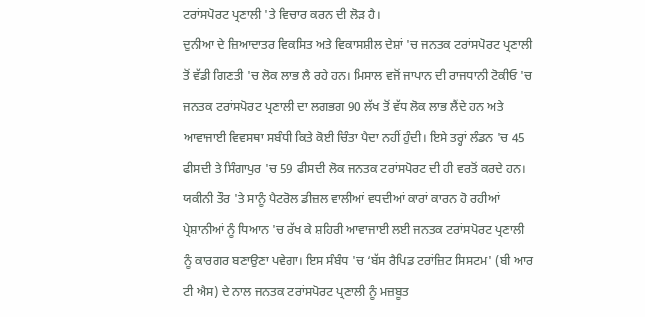ਟਰਾਂਸਪੋਰਟ ਪ੍ਰਣਾਲੀ 'ਤੇ ਵਿਚਾਰ ਕਰਨ ਦੀ ਲੋੜ ਹੈ।
ਦੁਨੀਆ ਦੇ ਜ਼ਿਆਦਾਤਰ ਵਿਕਸਿਤ ਅਤੇ ਵਿਕਾਸਸ਼ੀਲ ਦੇਸ਼ਾਂ 'ਚ ਜਨਤਕ ਟਰਾਂਸਪੋਰਟ ਪ੍ਰਣਾਲੀ ਤੋਂ ਵੱਡੀ ਗਿਣਤੀ 'ਚ ਲੋਕ ਲਾਭ ਲੈ ਰਹੇ ਹਨ। ਮਿਸਾਲ ਵਜੋਂ ਜਾਪਾਨ ਦੀ ਰਾਜਧਾਨੀ ਟੋਕੀਓ 'ਚ ਜਨਤਕ ਟਰਾਂਸਪੋਰਟ ਪ੍ਰਣਾਲੀ ਦਾ ਲਗਭਗ 90 ਲੱਖ ਤੋਂ ਵੱਧ ਲੋਕ ਲਾਭ ਲੈਂਦੇ ਹਨ ਅਤੇ ਆਵਾਜਾਈ ਵਿਵਸਥਾ ਸਬੰਧੀ ਕਿਤੇ ਕੋਈ ਚਿੰਤਾ ਪੈਦਾ ਨਹੀਂ ਹੁੰਦੀ। ਇਸੇ ਤਰ੍ਹਾਂ ਲੰਡਨ 'ਚ 45 ਫੀਸਦੀ ਤੇ ਸਿੰਗਾਪੁਰ 'ਚ 59 ਫੀਸਦੀ ਲੋਕ ਜਨਤਕ ਟਰਾਂਸਪੋਰਟ ਦੀ ਹੀ ਵਰਤੋਂ ਕਰਦੇ ਹਨ।
ਯਕੀਨੀ ਤੌਰ 'ਤੇ ਸਾਨੂੰ ਪੈਟਰੋਲ ਡੀਜ਼ਲ ਵਾਲੀਆਂ ਵਧਦੀਆਂ ਕਾਰਾਂ ਕਾਰਨ ਹੋ ਰਹੀਆਂ ਪ੍ਰੇਸ਼ਾਨੀਆਂ ਨੂੰ ਧਿਆਨ 'ਚ ਰੱਖ ਕੇ ਸ਼ਹਿਰੀ ਆਵਾਜਾਈ ਲਈ ਜਨਤਕ ਟਰਾਂਸਪੋਰਟ ਪ੍ਰਣਾਲੀ ਨੂੰ ਕਾਰਗਰ ਬਣਾਉਣਾ ਪਵੇਗਾ। ਇਸ ਸੰਬੰਧ 'ਚ ‘ਬੱਸ ਰੈਪਿਡ ਟਰਾਂਜ਼ਿਟ ਸਿਸਟਮ' (ਬੀ ਆਰ ਟੀ ਐਸ) ਦੇ ਨਾਲ ਜਨਤਕ ਟਰਾਂਸਪੋਰਟ ਪ੍ਰਣਾਲੀ ਨੂੰ ਮਜ਼ਬੂਤ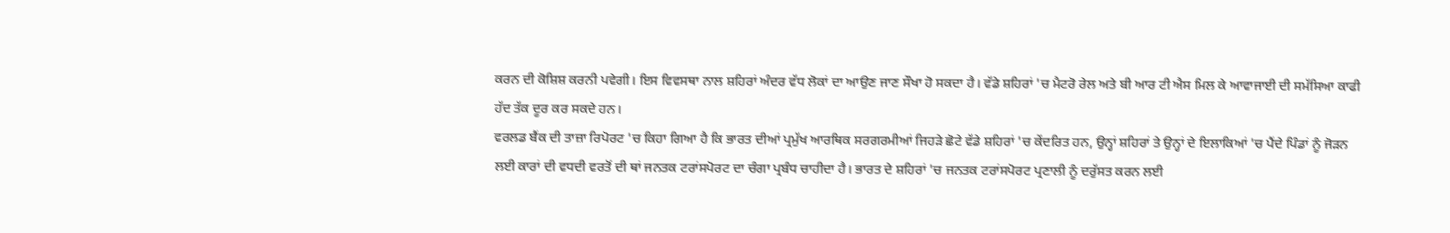ਕਰਨ ਦੀ ਕੋਸ਼ਿਸ਼ ਕਰਨੀ ਪਵੇਗੀ। ਇਸ ਵਿਵਸਥਾ ਨਾਲ ਸ਼ਹਿਰਾਂ ਅੰਦਰ ਵੱਧ ਲੋਕਾਂ ਦਾ ਆਉਣ ਜਾਣ ਸੌਖਾ ਹੋ ਸਕਦਾ ਹੈ। ਵੱਡੇ ਸ਼ਹਿਰਾਂ 'ਚ ਮੈਟਰੋ ਰੇਲ ਅਤੇ ਬੀ ਆਰ ਟੀ ਐਸ ਮਿਲ ਕੇ ਆਵਾਜਾਈ ਦੀ ਸਮੱਸਿਆ ਕਾਫੀ ਹੱਦ ਤੱਕ ਦੂਰ ਕਰ ਸਕਦੇ ਹਨ।
ਵਰਲਡ ਬੈਂਕ ਦੀ ਤਾਜ਼ਾ ਰਿਪੋਰਟ 'ਚ ਕਿਹਾ ਗਿਆ ਹੈ ਕਿ ਭਾਰਤ ਦੀਆਂ ਪ੍ਰਮੁੱਖ ਆਰਥਿਕ ਸਰਗਰਮੀਆਂ ਜਿਹੜੇ ਛੋਟੇ ਵੱਡੇ ਸ਼ਹਿਰਾਂ 'ਚ ਕੇਂਦਰਿਤ ਹਨ, ਉਨ੍ਹਾਂ ਸ਼ਹਿਰਾਂ ਤੇ ਉਨ੍ਹਾਂ ਦੇ ਇਲਾਕਿਆਂ 'ਚ ਪੈਂਦੇ ਪਿੰਡਾਂ ਨੂੰ ਜੋੜਨ ਲਈ ਕਾਰਾਂ ਦੀ ਵਧਦੀ ਵਰਤੋਂ ਦੀ ਥਾਂ ਜਨਤਕ ਟਰਾਂਸਪੋਰਟ ਦਾ ਚੰਗਾ ਪ੍ਰਬੰਧ ਚਾਹੀਦਾ ਹੈ। ਭਾਰਤ ਦੇ ਸ਼ਹਿਰਾਂ 'ਚ ਜਨਤਕ ਟਰਾਂਸਪੋਰਟ ਪ੍ਰਣਾਲੀ ਨੂੰ ਦਰੁੱਸਤ ਕਰਨ ਲਈ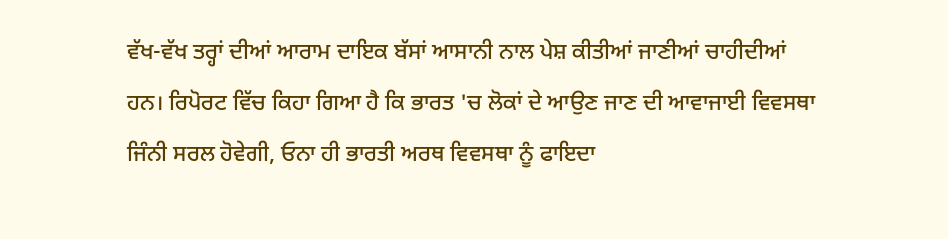ਵੱਖ-ਵੱਖ ਤਰ੍ਹਾਂ ਦੀਆਂ ਆਰਾਮ ਦਾਇਕ ਬੱਸਾਂ ਆਸਾਨੀ ਨਾਲ ਪੇਸ਼ ਕੀਤੀਆਂ ਜਾਣੀਆਂ ਚਾਹੀਦੀਆਂ ਹਨ। ਰਿਪੋਰਟ ਵਿੱਚ ਕਿਹਾ ਗਿਆ ਹੈ ਕਿ ਭਾਰਤ 'ਚ ਲੋਕਾਂ ਦੇ ਆਉਣ ਜਾਣ ਦੀ ਆਵਾਜਾਈ ਵਿਵਸਥਾ ਜਿੰਨੀ ਸਰਲ ਹੋਵੇਗੀ, ਓਨਾ ਹੀ ਭਾਰਤੀ ਅਰਥ ਵਿਵਸਥਾ ਨੂੰ ਫਾਇਦਾ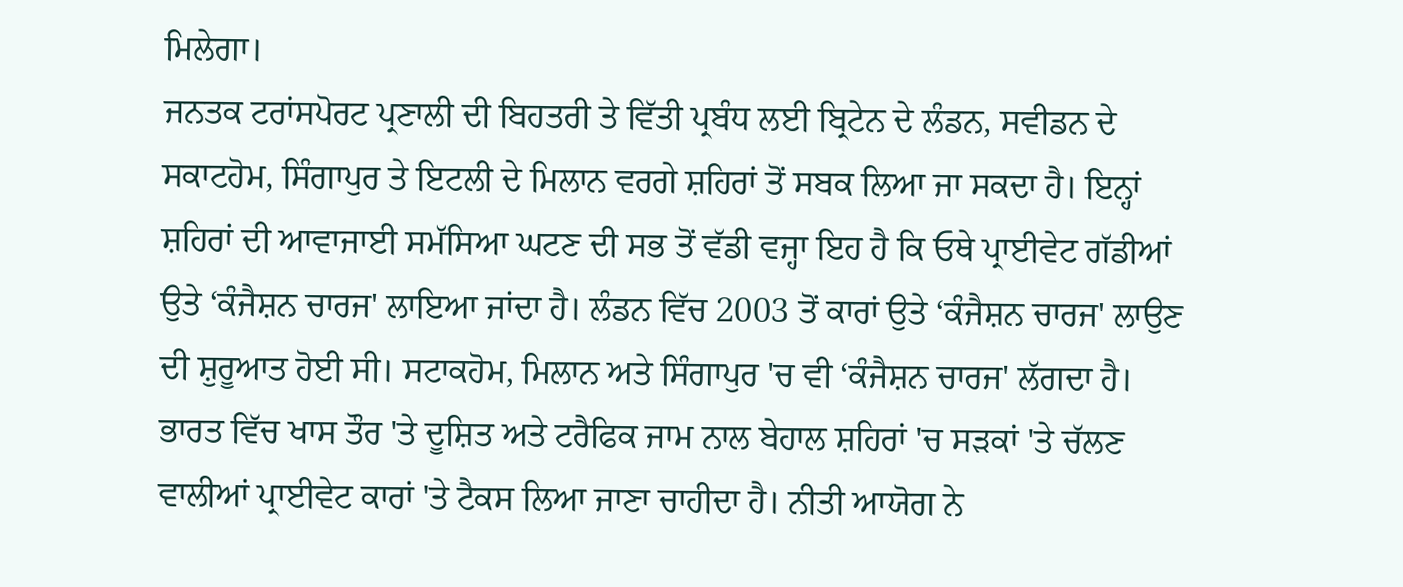ਮਿਲੇਗਾ।
ਜਨਤਕ ਟਰਾਂਸਪੋਰਟ ਪ੍ਰਣਾਲੀ ਦੀ ਬਿਹਤਰੀ ਤੇ ਵਿੱਤੀ ਪ੍ਰਬੰਧ ਲਈ ਬ੍ਰਿਟੇਨ ਦੇ ਲੰਡਨ, ਸਵੀਡਨ ਦੇ ਸਕਾਟਹੋਮ, ਸਿੰਗਾਪੁਰ ਤੇ ਇਟਲੀ ਦੇ ਮਿਲਾਨ ਵਰਗੇ ਸ਼ਹਿਰਾਂ ਤੋਂ ਸਬਕ ਲਿਆ ਜਾ ਸਕਦਾ ਹੈ। ਇਨ੍ਹਾਂ ਸ਼ਹਿਰਾਂ ਦੀ ਆਵਾਜਾਈ ਸਮੱਸਿਆ ਘਟਣ ਦੀ ਸਭ ਤੋਂ ਵੱਡੀ ਵਜ੍ਹਾ ਇਹ ਹੈ ਕਿ ਓਥੇ ਪ੍ਰਾਈਵੇਟ ਗੱਡੀਆਂ ਉਤੇ ‘ਕੰਜੈਸ਼ਨ ਚਾਰਜ' ਲਾਇਆ ਜਾਂਦਾ ਹੈ। ਲੰਡਨ ਵਿੱਚ 2003 ਤੋਂ ਕਾਰਾਂ ਉਤੇ ‘ਕੰਜੈਸ਼ਨ ਚਾਰਜ' ਲਾਉਣ ਦੀ ਸ਼ੁਰੂਆਤ ਹੋਈ ਸੀ। ਸਟਾਕਹੋਮ, ਮਿਲਾਨ ਅਤੇ ਸਿੰਗਾਪੁਰ 'ਚ ਵੀ ‘ਕੰਜੈਸ਼ਨ ਚਾਰਜ' ਲੱਗਦਾ ਹੈ। ਭਾਰਤ ਵਿੱਚ ਖਾਸ ਤੌਰ 'ਤੇ ਦੂਸ਼ਿਤ ਅਤੇ ਟਰੈਫਿਕ ਜਾਮ ਨਾਲ ਬੇਹਾਲ ਸ਼ਹਿਰਾਂ 'ਚ ਸੜਕਾਂ 'ਤੇ ਚੱਲਣ ਵਾਲੀਆਂ ਪ੍ਰਾਈਵੇਟ ਕਾਰਾਂ 'ਤੇ ਟੈਕਸ ਲਿਆ ਜਾਣਾ ਚਾਹੀਦਾ ਹੈ। ਨੀਤੀ ਆਯੋਗ ਨੇ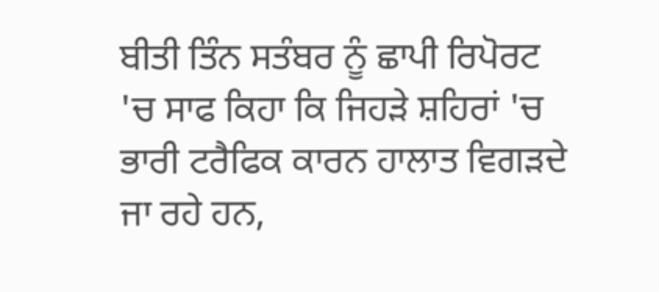ਬੀਤੀ ਤਿੰਨ ਸਤੰਬਰ ਨੂੰ ਛਾਪੀ ਰਿਪੋਰਟ 'ਚ ਸਾਫ ਕਿਹਾ ਕਿ ਜਿਹੜੇ ਸ਼ਹਿਰਾਂ 'ਚ ਭਾਰੀ ਟਰੈਫਿਕ ਕਾਰਨ ਹਾਲਾਤ ਵਿਗੜਦੇ ਜਾ ਰਹੇ ਹਨ,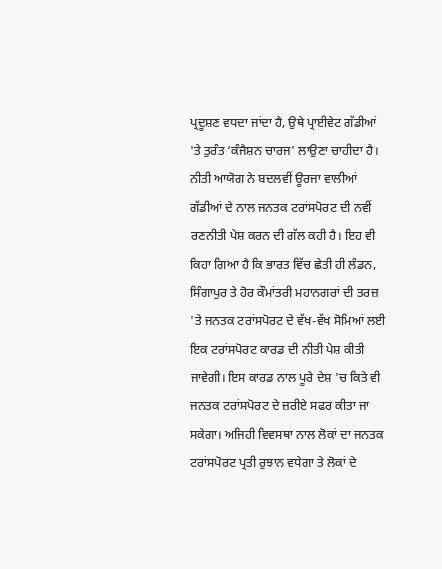ਪ੍ਰਦੂਸ਼ਣ ਵਧਦਾ ਜਾਂਦਾ ਹੈ, ਉਥੇ ਪ੍ਰਾਈਵੇਟ ਗੱਡੀਆਂ 'ਤੇ ਤੁਰੰਤ ‘ਕੰਜੈਸ਼ਨ ਚਾਰਜ' ਲਾਉਣਾ ਚਾਹੀਦਾ ਹੈ।
ਨੀਤੀ ਆਯੋਗ ਨੇ ਬਦਲਵੀਂ ਊਰਜਾ ਵਾਲੀਆਂ ਗੱਡੀਆਂ ਦੇ ਨਾਲ ਜਨਤਕ ਟਰਾਂਸਪੋਰਟ ਦੀ ਨਵੀਂ ਰਣਨੀਤੀ ਪੇਸ਼ ਕਰਨ ਦੀ ਗੱਲ ਕਹੀ ਹੈ। ਇਹ ਵੀ ਕਿਹਾ ਗਿਆ ਹੈ ਕਿ ਭਾਰਤ ਵਿੱਚ ਛੇਤੀ ਹੀ ਲੰਡਨ, ਸਿੰਗਾਪੁਰ ਤੇ ਹੋਰ ਕੌਮਾਂਤਰੀ ਮਹਾਨਗਰਾਂ ਦੀ ਤਰਜ਼ 'ਤੇ ਜਨਤਕ ਟਰਾਂਸਪੋਰਟ ਦੇ ਵੱਖ-ਵੱਖ ਸੋਮਿਆਂ ਲਈ ਇਕ ਟਰਾਂਸਪੋਰਟ ਕਾਰਡ ਦੀ ਨੀਤੀ ਪੇਸ਼ ਕੀਤੀ ਜਾਵੇਗੀ। ਇਸ ਕਾਰਡ ਨਾਲ ਪੂਰੇ ਦੇਸ਼ 'ਚ ਕਿਤੇ ਵੀ ਜਨਤਕ ਟਰਾਂਸਪੋਰਟ ਦੇ ਜ਼ਰੀਏ ਸਫਰ ਕੀਤਾ ਜਾ ਸਕੇਗਾ। ਅਜਿਹੀ ਵਿਵਸਥਾ ਨਾਲ ਲੋਕਾਂ ਦਾ ਜਨਤਕ ਟਰਾਂਸਪੋਰਟ ਪ੍ਰਤੀ ਰੁਝਾਨ ਵਧੇਗਾ ਤੇ ਲੋਕਾਂ ਦੇ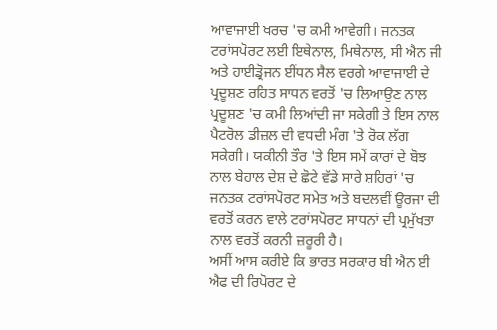ਆਵਾਜਾਈ ਖਰਚ 'ਚ ਕਮੀ ਆਵੇਗੀ। ਜਨਤਕ ਟਰਾਂਸਪੋਰਟ ਲਈ ਇਥੇਨਾਲ, ਮਿਥੇਨਾਲ, ਸੀ ਐਨ ਜੀ ਅਤੇ ਹਾਈਡ੍ਰੋਜਨ ਈਂਧਨ ਸੈਲ ਵਰਗੇ ਆਵਾਜਾਈ ਦੇ ਪ੍ਰਦੂਸ਼ਣ ਰਹਿਤ ਸਾਧਨ ਵਰਤੋਂ 'ਚ ਲਿਆਉਣ ਨਾਲ ਪ੍ਰਦੂਸ਼ਣ 'ਚ ਕਮੀ ਲਿਆਂਦੀ ਜਾ ਸਕੇਗੀ ਤੇ ਇਸ ਨਾਲ ਪੈਟਰੋਲ ਡੀਜ਼ਲ ਦੀ ਵਧਦੀ ਮੰਗ 'ਤੇ ਰੋਕ ਲੱਗ ਸਕੇਗੀ। ਯਕੀਨੀ ਤੌਰ 'ਤੇ ਇਸ ਸਮੇਂ ਕਾਰਾਂ ਦੇ ਬੋਝ ਨਾਲ ਬੇਹਾਲ ਦੇਸ਼ ਦੇ ਛੋਟੇ ਵੱਡੇ ਸਾਰੇ ਸ਼ਹਿਰਾਂ 'ਚ ਜਨਤਕ ਟਰਾਂਸਪੋਰਟ ਸਮੇਤ ਅਤੇ ਬਦਲਵੀਂ ਊਰਜਾ ਦੀ ਵਰਤੋਂ ਕਰਨ ਵਾਲੇ ਟਰਾਂਸਪੋਰਟ ਸਾਧਨਾਂ ਦੀ ਪ੍ਰਮੁੱਖਤਾ ਨਾਲ ਵਰਤੋਂ ਕਰਨੀ ਜ਼ਰੂਰੀ ਹੈ।
ਅਸੀਂ ਆਸ ਕਰੀਏ ਕਿ ਭਾਰਤ ਸਰਕਾਰ ਬੀ ਐਨ ਈ ਐਫ ਦੀ ਰਿਪੋਰਟ ਦੇ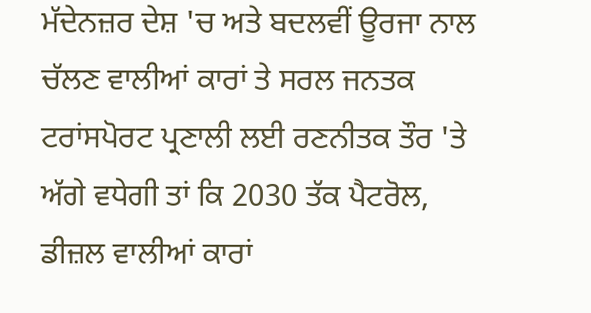ਮੱਦੇਨਜ਼ਰ ਦੇਸ਼ 'ਚ ਅਤੇ ਬਦਲਵੀਂ ਊਰਜਾ ਨਾਲ ਚੱਲਣ ਵਾਲੀਆਂ ਕਾਰਾਂ ਤੇ ਸਰਲ ਜਨਤਕ ਟਰਾਂਸਪੋਰਟ ਪ੍ਰਣਾਲੀ ਲਈ ਰਣਨੀਤਕ ਤੌਰ 'ਤੇ ਅੱਗੇ ਵਧੇਗੀ ਤਾਂ ਕਿ 2030 ਤੱਕ ਪੈਟਰੋਲ, ਡੀਜ਼ਲ ਵਾਲੀਆਂ ਕਾਰਾਂ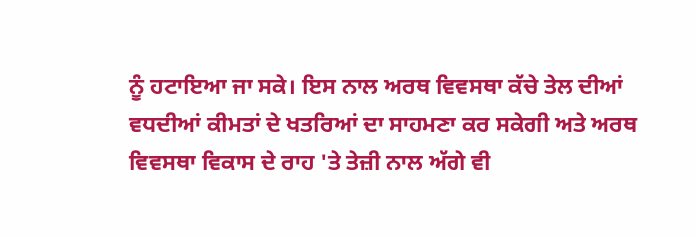ਨੂੰ ਹਟਾਇਆ ਜਾ ਸਕੇ। ਇਸ ਨਾਲ ਅਰਥ ਵਿਵਸਥਾ ਕੱਚੇ ਤੇਲ ਦੀਆਂ ਵਧਦੀਆਂ ਕੀਮਤਾਂ ਦੇ ਖਤਰਿਆਂ ਦਾ ਸਾਹਮਣਾ ਕਰ ਸਕੇਗੀ ਅਤੇ ਅਰਥ ਵਿਵਸਥਾ ਵਿਕਾਸ ਦੇ ਰਾਹ 'ਤੇ ਤੇਜ਼ੀ ਨਾਲ ਅੱਗੇ ਵੀ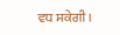ਵਧ ਸਕੇਗੀ।